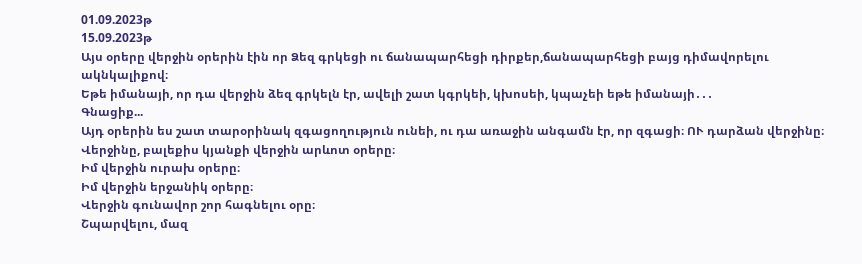01.09.2023թ
15.09.2023թ
Այս օրերը վերջին օրերին էին որ Ձեզ գրկեցի ու ճանապարհեցի դիրքեր,ճանապարհեցի բայց դիմավորելու ակնկալիքով։
Եթե իմանայի, որ դա վերջին ձեզ գրկելն էր, ավելի շատ կգրկեի, կխոսեի, կպաչեի եթե իմանայի․․․
Գնացիք...
Այդ օրերին ես շատ տարօրինակ զգացողություն ունեի, ու դա առաջին անգամն էր, որ զգացի։ ՈՒ դարձան վերջինը։
Վերջինը, բալեքիս կյանքի վերջին արևոտ օրերը։
Իմ վերջին ուրախ օրերը։
Իմ վերջին երջանիկ օրերը։
Վերջին գունավոր շոր հագնելու օրը։
Շպարվելու, մազ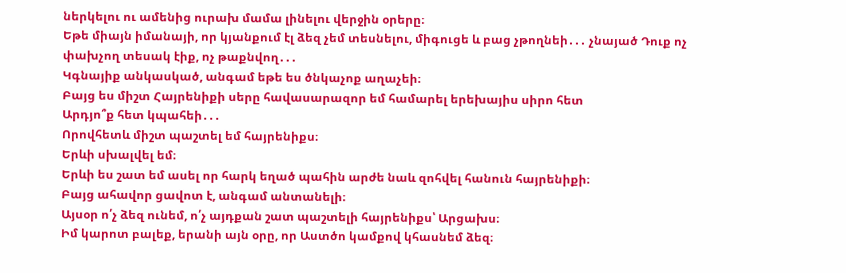ներկելու ու ամենից ուրախ մամա լինելու վերջին օրերը։
Եթե միայն իմանայի, որ կյանքում էլ ձեզ չեմ տեսնելու, միգուցե և բաց չթողնեի․․․ չնայած Դուք ոչ փախչող տեսակ էիք, ոչ թաքնվող․․․
Կգնայիք անկասկած, անգամ եթե ես ծնկաչոք աղաչեի։
Բայց ես միշտ Հայրենիքի սերը հավասարազոր եմ համարել երեխայիս սիրո հետ
Արդյո՞ք հետ կպահեի․․․
Որովհետև միշտ պաշտել եմ հայրենիքս։
Երևի սխալվել եմ։
Երևի ես շատ եմ ասել որ հարկ եղած պահին արժե նաև զոհվել հանուն հայրենիքի։
Բայց ահավոր ցավոտ է, անգամ անտանելի։
Այսօր ո՛չ ձեզ ունեմ, ո՛չ այդքան շատ պաշտելի հայրենիքս՝ Արցախս։
Իմ կարոտ բալեք, երանի այն օրը, որ Աստծո կամքով կհասնեմ ձեզ։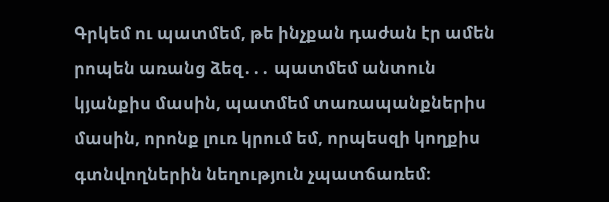Գրկեմ ու պատմեմ, թե ինչքան դաժան էր ամեն րոպեն առանց ձեզ․․․ պատմեմ անտուն կյանքիս մասին, պատմեմ տառապանքներիս մասին, որոնք լուռ կրում եմ, որպեսզի կողքիս գտնվողներին նեղություն չպատճառեմ։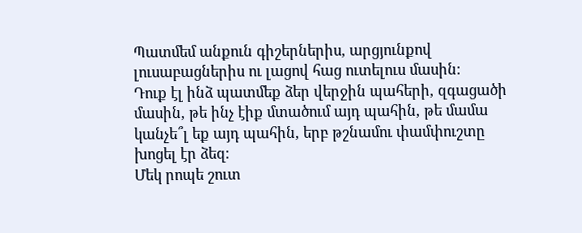Պատմեմ անքուն գիշերներիս, արցյունքով լուսաբացներիս ու լացով հաց ուտելուս մասին։
Դուք էլ ինձ պատմեք ձեր վերջին պահերի, զգացածի մասին, թե ինչ էիք մտածում այդ պահին, թե մամա կանչե՞լ եք այդ պահին, երբ թշնամու փամփուշտը խոցել էր ձեզ։
Մեկ րոպե շուտ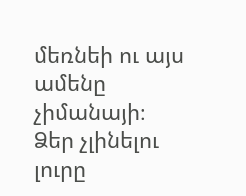մեռնեի ու այս ամենը չիմանայի։
Ձեր չլինելու լուրը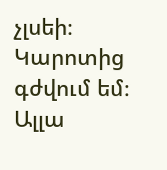չլսեի։
Կարոտից գժվում եմ։
Ալլա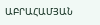ԱԲՐԱՀԱՄՅԱՆ